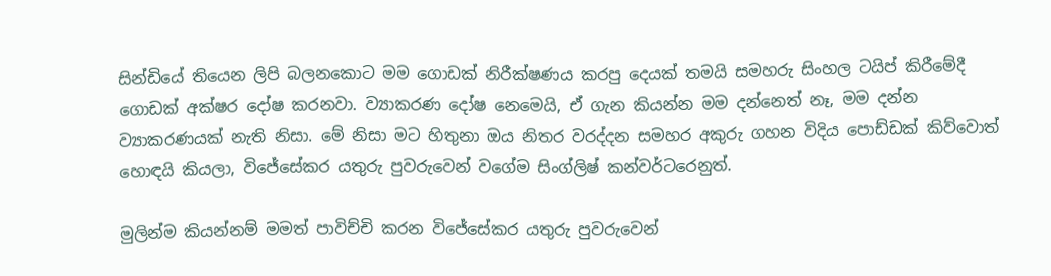සින්ඩියේ තියෙන ලිපි බලනකොට මම ගොඩක් නිරීක්ෂණය කරපු දෙයක් තමයි සමහරු සිංහල ටයිප් කිරීමේදී ගොඩක් අක්ෂර දෝෂ කරනවා. ව්‍යාකරණ දෝෂ නෙමෙයි, ඒ ගැන කියන්න මම දන්නෙත් නෑ, මම දන්න ව්‍යාකරණයක් නැති නිසා. මේ නිසා මට හිතුනා ඔය නිතර වරද්දන සමහර අකුරු ගහන විදිය පොඩ්ඩක් කිව්වොත් හොඳයි කියලා, විජේසේකර යතුරු පුවරුවෙන් වගේම සිංග්ලිෂ් කන්වර්ටරෙනුත්.

මුලින්ම කියන්නම් මමත් පාවිච්චි කරන විජේසේකර යතුරු පුවරුවෙන්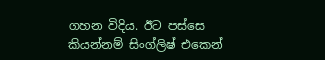ගහන විදිය. ඊට පස්සෙ කියන්නම් සිංග්ලිෂ් එකෙන්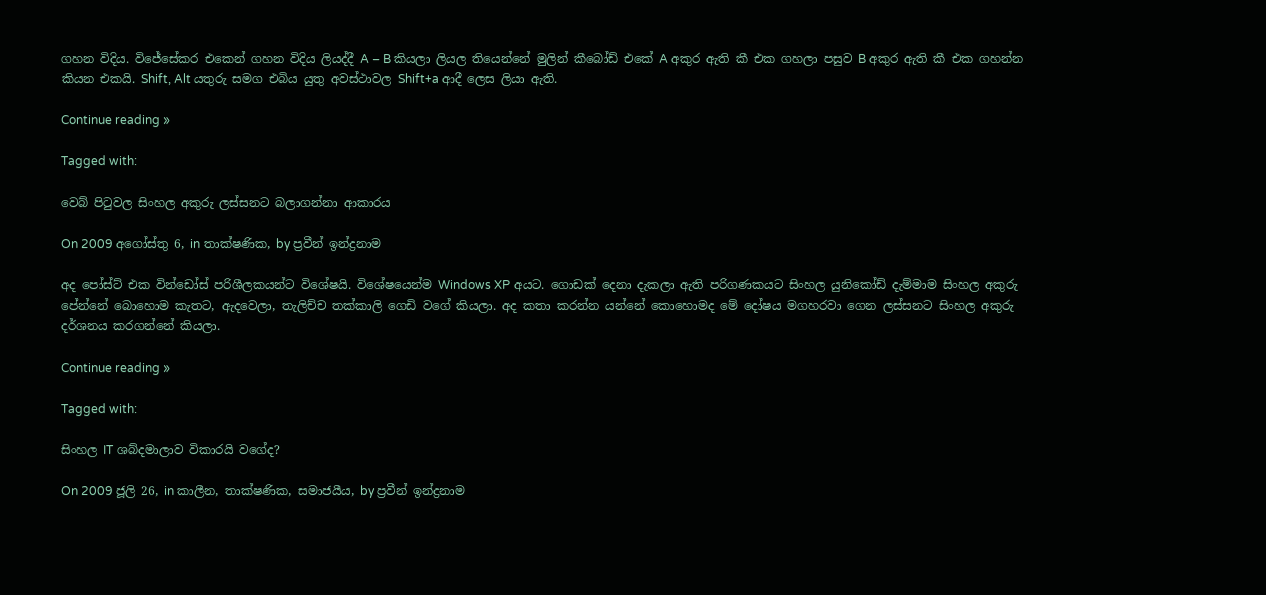ගහන විදිය. විජේසේකර එකෙන් ගහන විදිය ලියද්දී A – B කියලා ලියල තියෙන්නේ මුලින් කීබෝඩ් එකේ A අකුර ඇති කී එක ගහලා පසුව B අකුර ඇති කී එක ගහන්න කියන එකයි. Shift, Alt යතුරු සමග එබිය යුතු අවස්ථාවල Shift+a ආදී ලෙස ලියා ඇති.

Continue reading »

Tagged with:

වෙබ් පිටුවල සිංහල අකුරු ලස්සනට බලාගන්නා ආකාරය

On 2009 අගෝස්තු 6, in තාක්ෂණික, by ප්‍රවීන් ඉන්ද්‍රනාම

අද පෝස්ට් එක වින්ඩෝස් පරිශීලකයන්ට විශේෂයි. විශේෂයෙන්ම Windows XP අයට. ගොඩක් දෙනා දැකලා ඇති පරිගණකයට සිංහල යුනිකෝඩ් දැම්මාම සිංහල අකුරු පේන්නේ බොහොම කැතට, ඇදවෙලා, තැලිච්ච තක්කාලි ගෙඩි වගේ කියලා. අද කතා කරන්න යන්නේ කොහොමද මේ දෝෂය මගහරවා ගෙන ලස්සනට සිංහල අකුරු දර්ශනය කරගන්නේ කියලා.

Continue reading »

Tagged with:

සිංහල IT ශබ්දමාලාව විකාරයි වගේද?

On 2009 ජූලි 26, in කාලීන, තාක්ෂණික, සමාජයීය, by ප්‍රවීන් ඉන්ද්‍රනාම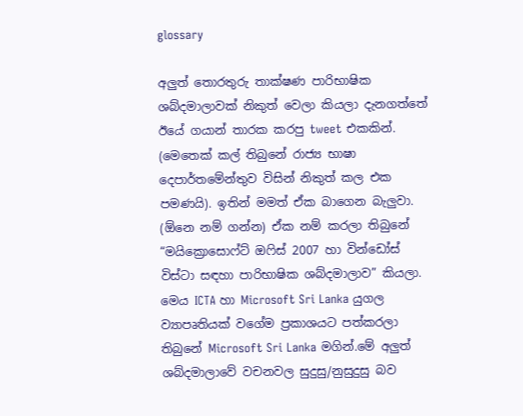glossary

අලුත් තොරතුරු තාක්ෂණ පාරිභාෂික ශබ්දමාලාවක් නිකුත් වෙලා කියලා දැනගත්තේ ඊයේ ගයාන් තාරක කරපු tweet එකකින්. (මෙතෙක් කල් තිබුනේ රාජ්‍ය භාෂා දෙපාර්තමේන්තුව විසින් නිකුත් කල එක පමණයි). ඉතින් මමත් ඒක බාගෙන බැලුවා. (ඕනෙ නම් ගන්න) ඒක නම් කරලා තිබුනේ “මයික්‍රොසොෆ්ට් ඔෆිස් 2007 හා වින්ඩෝස් විස්ටා සඳහා පාරිභාෂික ශබ්දමාලාව” කියලා. මෙය ICTA හා Microsoft Sri Lanka යුගල ව්‍යාපෘතියක් වගේම ප්‍රකාශයට පත්කරලා තිබුනේ Microsoft Sri Lanka මගින්.මේ අලුත් ශබ්දමාලාවේ වචනවල සුදුසු/නුසුදුසු බව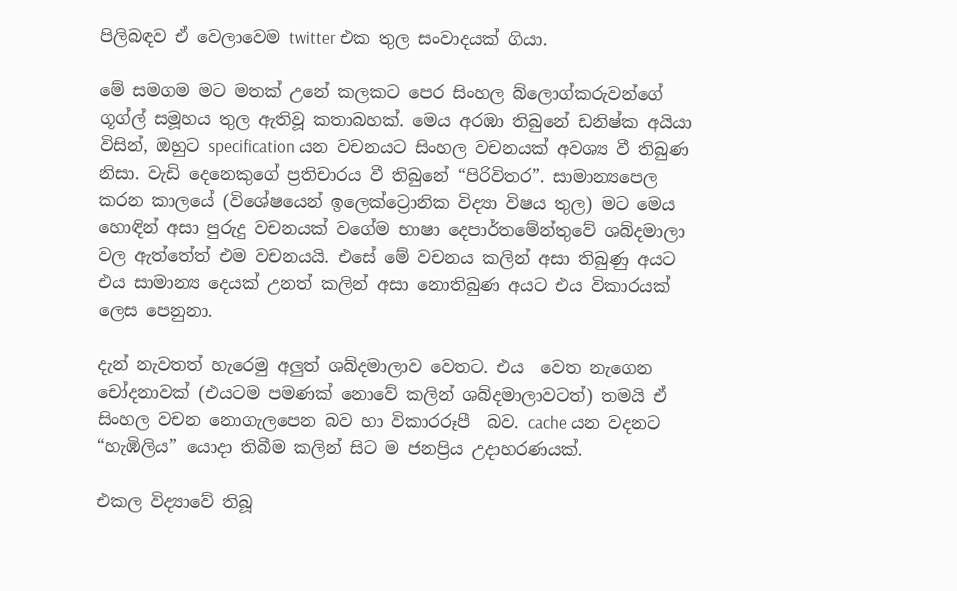පිලිබඳව ඒ වෙලාවෙම twitter එක තුල සංවාදයක් ගියා.

මේ සමගම මට මතක් උනේ කලකට පෙර සිංහල බ්ලොග්කරුවන්ගේ ගූග්ල් සමූහය තුල ඇතිවූ කතාබහක්. මෙය අරඹා තිබුනේ ඩනිෂ්ක අයියා විසින්, ඔහුට specification යන වචනයට සිංහල වචනයක් අවශ්‍ය වී තිබුණ නිසා. වැඩි දෙනෙකුගේ ප්‍රතිචාරය වී තිබුනේ “පිරිවිතර”. සාමාන්‍යපෙල කරන කාලයේ (විශේෂයෙන් ඉලෙක්ට්‍රොනික විද්‍යා විෂය තුල) මට මෙය හොඳින් අසා පුරුදු වචනයක් වගේම භාෂා දෙපාර්තමේන්තුවේ ශබ්දමාලා වල ඇත්තේත් එම වචනයයි. එසේ මේ වචනය කලින් අසා තිබුණු අයට එය සාමාන්‍ය දෙයක් උනත් කලින් අසා නොතිබුණ අයට එය විකාරයක් ලෙස පෙනුනා.

දැන් නැවතත් හැරෙමු අලුත් ශබ්දමාලාව වෙතට. එය  වෙත නැගෙන චෝදනාවක් (එයටම පමණක් නොවේ කලින් ශබ්දමාලාවටත්) තමයි ඒ සිංහල වචන නොගැලපෙන බව හා විකාරරූපී  බව. cache යන වදනට “හැඹිලිය” යොදා තිබීම කලින් සිට ම ජනප්‍රිය උදාහරණයක්.

එකල විද්‍යාවේ තිබූ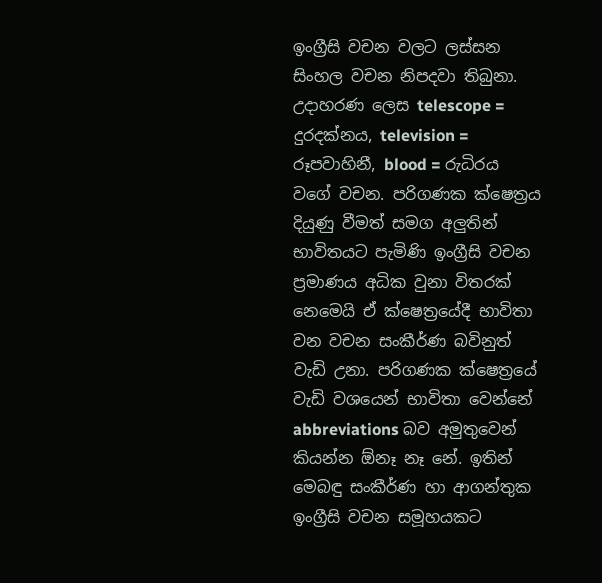ඉංග්‍රීසි වචන වලට ලස්සන සිංහල වචන නිපදවා තිබුනා. උදාහරණ ලෙස telescope = දුරදක්නය, television = රූපවාහිනී, blood = රුධිරය වගේ වචන. පරිගණක ක්ෂෙත්‍රය දියුණු වීමත් සමග අලුතින් භාවිතයට පැමිණි ඉංග්‍රීසි වචන ප්‍රමාණය අධික වුනා විතරක් නෙමෙයි ඒ ක්ෂෙත්‍රයේදී භාවිතා වන වචන සංකීර්ණ බවිනුත් වැඩි උනා. පරිගණක ක්ෂෙත්‍රයේ වැඩි වශයෙන් භාවිතා වෙන්නේ abbreviations බව අමුතුවෙන් කියන්න ඕනෑ නෑ නේ. ඉතින් මෙබඳු සංකීර්ණ හා ආගන්තුක ඉංග්‍රීසි වචන සමූහයකට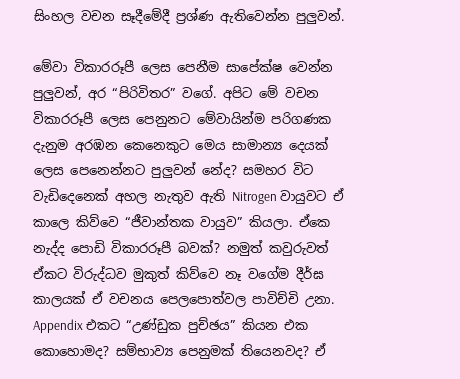සිංහල වචන සෑදීමේදී ප්‍රශ්ණ ඇතිවෙන්න පුලුවන්.

මේවා විකාරරූපී ලෙස පෙනීම සාපේක්ෂ වෙන්න පුලුවන්, අර “පිරිවිතර” වගේ. අපිට මේ වචන විකාරරූපී ලෙස පෙනුනට මේවායින්ම පරිගණක දැනුම අරඹන කෙනෙකුට මෙය සාමාන්‍ය දෙයක් ලෙස පෙනෙන්නට පුලුවන් නේද? සමහර විට වැඩිදෙනෙක් අහල නැතුව ඇති Nitrogen වායුවට ඒ කාලෙ කිව්වෙ “ජීවාන්තක වායුව” කියලා. ඒකෙ නැද්ද පොඩි විකාරරූපී බවක්? නමුත් කවුරුවත් ඒකට විරුද්ධව මුකුත් කිව්වෙ නෑ වගේම දීර්ඝ කාලයක් ඒ වචනය පෙලපොත්වල පාවිච්චි උනා. Appendix එකට “උණ්ඩුක පුච්ඡය” කියන එක කොහොමද? සම්භාව්‍ය පෙනුමක් තියෙනවද? ඒ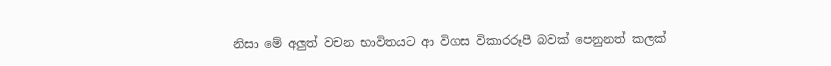නිසා මේ අලුත් වචන භාවිතයට ආ විගස විකාරරූපී බවක් පෙනුනත් කලක්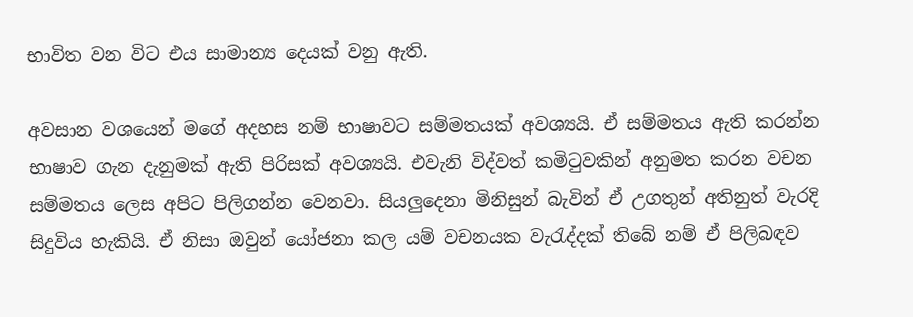භාවිත වන විට එය සාමාන්‍ය දෙයක් වනු ඇති.

අවසාන වශයෙන් මගේ අදහස නම් භාෂාවට සම්මතයක් අවශ්‍යයි. ඒ සම්මතය ඇති කරන්න භාෂාව ගැන දැනුමක් ඇති පිරිසක් අවශ්‍යයි. එවැනි විද්වත් කමිටුවකින් අනුමත කරන වචන සම්මතය ලෙස අපිට පිලිගන්න වෙනවා. සියලුදෙනා මිනිසුන් බැවින් ඒ උගතුන් අතිනුත් වැරදි සිදුවිය හැකියි. ඒ නිසා ඔවුන් යෝජනා කල යම් වචනයක වැරැද්දක් තිබේ නම් ඒ පිලිබඳව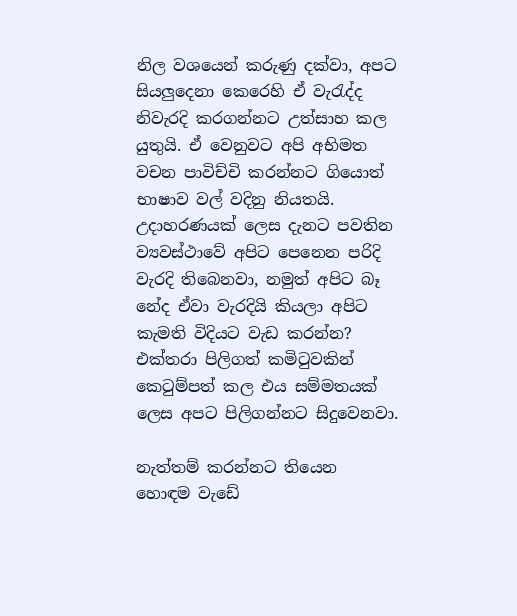නිල වශයෙන් කරුණු දක්වා, අපට  සියලුදෙනා කෙරෙහි ඒ වැරැද්ද නිවැරදි කරගන්නට උත්සාහ කල යුතුයි. ඒ වෙනුවට අපි අභිමත වචන පාවිච්චි කරන්නට ගියොත් භාෂාව වල් වදිනු නියතයි. උදාහරණයක් ලෙස දැනට පවතින ව්‍යවස්ථාවේ අපිට පෙනෙන පරිදි වැරදි තිබෙනවා, නමුත් අපිට බෑ නේද ඒවා වැරදියි කියලා අපිට කැමති විදියට වැඩ කරන්න? එක්තරා පිලිගත් කමිටුවකින් කෙටුම්පත් කල එය සම්මතයක් ලෙස අපට පිලිගන්නට සිදුවෙනවා.

නැත්තම් කරන්නට තියෙන හොඳම වැඩේ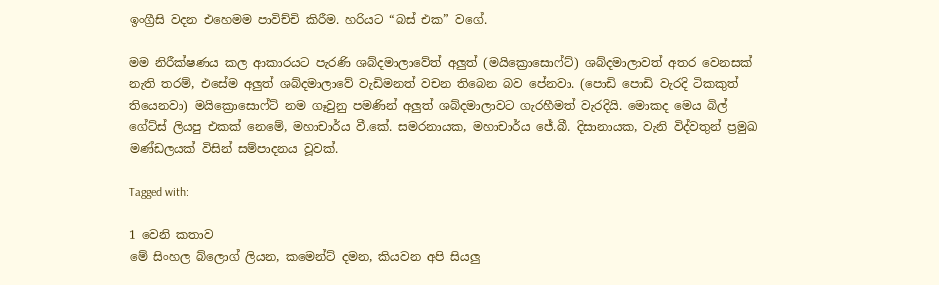ඉංග්‍රීසි වදන එහෙමම පාවිච්චි කිරීම. හරියට “බස් එක” වගේ.

මම නිරීක්ෂණය කල ආකාරයට පැරණි ශබ්දමාලාවේත් අලුත් (මයික්‍රොසොෆ්ට්) ශබ්දමාලාවත් අතර වෙනසක් නැති තරම්, එසේම අලුත් ශබ්දමාලාවේ වැඩිමනත් වචන තිබෙන බව පේනවා. (පොඩි පොඩි වැරදි ටිකකුත් තියෙනවා) මයික්‍රොසොෆ්ට් නම ගෑවුනු පමණින් අලුත් ශබ්දමාලාවට ගැරහීමත් වැරදියි. මොකද මෙය බිල් ගේට්ස් ලියපු එකක් නෙමේ, මහාචාර්ය වී.කේ. සමරනායක, මහාචාර්ය ජේ.බී. දිසානායක, වැනි විද්වතුන් ප්‍රමුඛ මණ්ඩලයක් විසින් සම්පාදනය වූවක්.

Tagged with:

1 වෙනි කතාව
මේ සිංහල බ්ලොග් ලියන, කමෙන්ට් දමන, කියවන අපි සියලු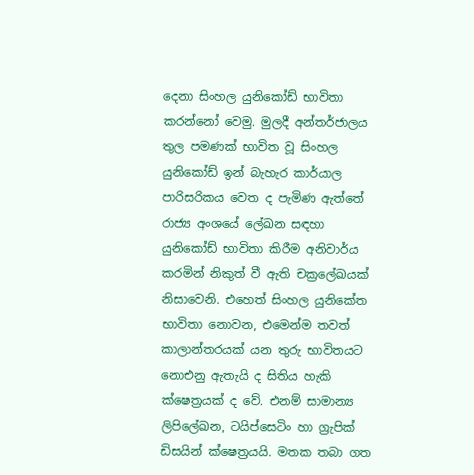දෙනා සිංහල යුනිකෝඩ් භාවිතා කරන්නෝ වෙමු. මුලදී අන්තර්ජාලය තුල පමණක් භාවිත වූ සිංහල යුනිකෝඩ් ඉන් බැහැර කාර්යාල පාරිසරිකය වෙත ද පැමිණ ඇත්තේ රාජ්‍ය අංශයේ ලේඛන සඳහා යුනිකෝඩ් භාවිතා කිරීම අනිවාර්ය කරමින් නිකුත් වී ඇති චක්‍රලේඛයක් නිසාවෙනි. එහෙත් සිංහල යුනිකේත භාවිතා නොවන, එමෙන්ම තවත් කාලාන්තරයක් යන තුරු භාවිතයට නොඑනු ඇතැයි ද සිතිය හැකි ක්ෂෙත්‍රයක් ද වේ. එනම් සාමාන්‍ය ලිපිලේඛන, ටයිප්සෙටිං හා ග්‍රැපික් ඩිසයින් ක්ෂෙත්‍රයයි. මතක තබා ගත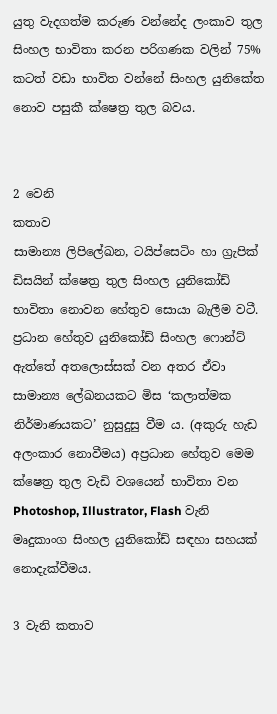යුතු වැදගත්ම කරුණ වන්නේද ලංකාව තුල සිංහල භාවිතා කරන පරිගණක වලින් 75% කටත් වඩා භාවිත වන්නේ සිංහල යුනිකේත නොව පසුකී ක්ෂෙත්‍ර තුල බවය.


2 වෙනි
කතාව
සාමාන්‍ය ලිපිලේඛන, ටයිප්සෙටිං හා ග්‍රැපික් ඩිසයින් ක්ෂෙත්‍ර තුල සිංහල යුනිකෝඩ් භාවිතා නොවන හේතුව සොයා බැලීම වටී. ප්‍රධාන හේතුව යුනිකෝඩ් සිංහල ෆොන්ට් ඇත්තේ අතලොස්සක් වන අතර ඒවා සාමාන්‍ය ලේඛනයකට මිස ‘කලාත්මක නිර්මාණයකට’ නුසුදුසු වීම ය. (අකුරු හැඩ අලංකාර නොවීමය) අප්‍රධාන හේතුව මෙම ක්ෂෙත්‍ර තුල වැඩි වශයෙන් භාවිතා වන Photoshop, Illustrator, Flash වැනි මෘදුකාංග සිංහල යුනිකෝඩ් සඳහා සහයක් නොදැක්වීමය.

3 වැනි කතාව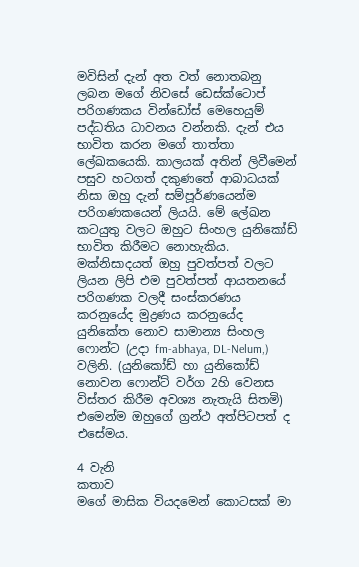මවිසින් දැන් අත වත් නොතබනු ලබන මගේ නිවසේ ඩෙස්ක්ටොප් පරිගණකය වින්ඩෝස් මෙහෙයුම් පද්ධතිය ධාවනය වන්නකි. දැන් එය භාවිත කරන මගේ තාත්තා ලේඛකයෙකි. කාලයක් අතින් ලිවීමෙන් පසුව හටගත් දකුණතේ ආබාධයක් නිසා ඔහු දැන් සම්පූර්ණයෙන්ම පරිගණකයෙන් ලියයි. මේ ලේඛන කටයුතු වලට ඔහුට සිංහල යුනිකෝඩ් භාවිත කිරීමට නොහැකිය. මක්නිසාදයත් ඔහු පුවත්පත් වලට ලියන ලිපි එම පුවත්පත් ආයතනයේ පරිගණක වලදී සංස්කරණය කරනුයේද මුද්‍රණය කරනුයේද යුනිකේත නොව සාමාන්‍ය සිංහල ෆොන්ට (උදා fm-abhaya, DL-Nelum,) වලිනි. (යුනිකෝඩ් හා යුනිකෝඩ් නොවන ෆොන්ට් වර්ග 2හි වෙනස විස්තර කිරීම අවශ්‍ය නැතැයි සිතමි) එමෙන්ම ඔහුගේ ග්‍රන්ථ අත්පිටපත් ද එසේමය.

4 වැනි
කතාව
මගේ මාසික වියදමෙන් කොටසක් මා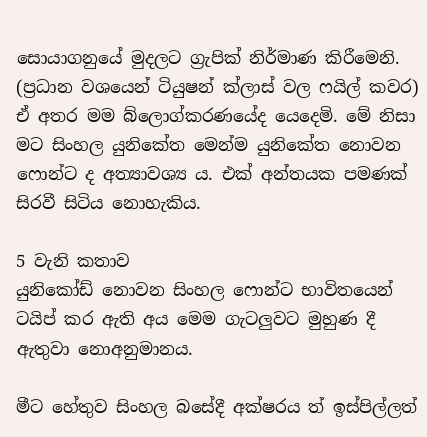සොයාගනුයේ මුදලට ග්‍රැපික් නිර්මාණ කිරීමෙනි. (ප්‍රධාන වශයෙන් ටියුෂන් ක්ලාස් වල ෆයිල් කවර) ඒ අතර මම බ්ලොග්කරණයේද යෙදෙමි. මේ නිසා මට සිංහල යුනිකේත මෙන්ම යුනිකේත නොවන ෆොන්ට ද අත්‍යාවශ්‍ය ය. එක් අන්තයක පමණක් සිරවී සිටිය නොහැකිය.

5 වැනි කතාව
යුනිකෝඩ් නොවන සිංහල ෆොන්ට භාවිතයෙන් ටයිප් කර ඇති අය මෙම ගැටලුවට මුහුණ දී ඇතුවා නොඅනුමානය.

මීට හේතුව සිංහල බසේදී අක්ෂරය ත් ඉස්පිල්ලත්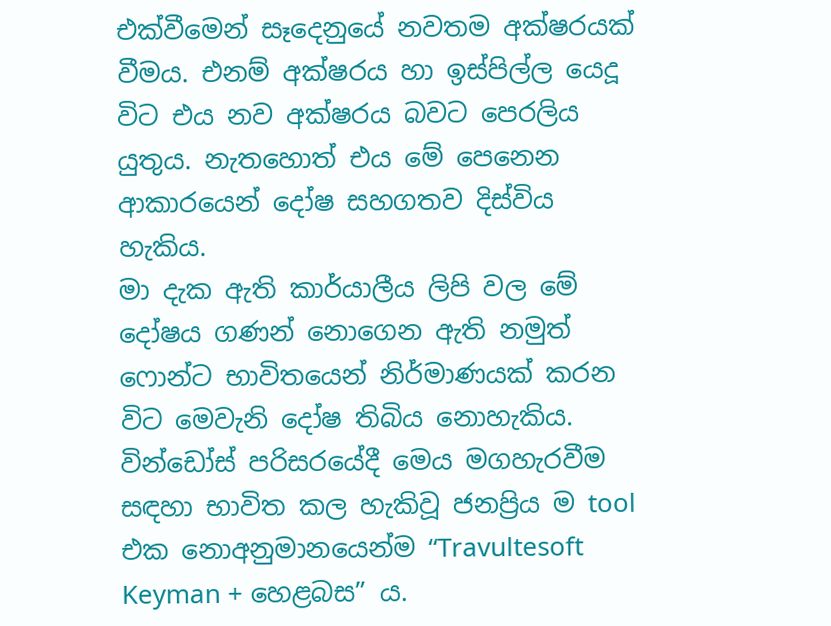එක්වීමෙන් සෑදෙනුයේ නවතම අක්ෂරයක් වීමය. එනම් අක්ෂරය හා ඉස්පිල්ල යෙදූ විට එය නව අක්ෂරය බවට පෙරලිය යුතුය. නැතහොත් එය මේ පෙනෙන ආකාරයෙන් දෝෂ සහගතව දිස්විය හැකිය.
මා දැක ඇති කාර්යාලීය ලිපි වල මේ දෝෂය ගණන් නොගෙන ඇති නමුත් ෆොන්ට භාවිතයෙන් නිර්මාණයක් කරන විට මෙවැනි දෝෂ තිබිය නොහැකිය. වින්ඩෝස් පරිසරයේදී මෙය මගහැරවීම සඳහා භාවිත කල හැකිවූ ජනප්‍රිය ම tool එක නොඅනුමානයෙන්ම “Travultesoft Keyman + හෙළබස” ය.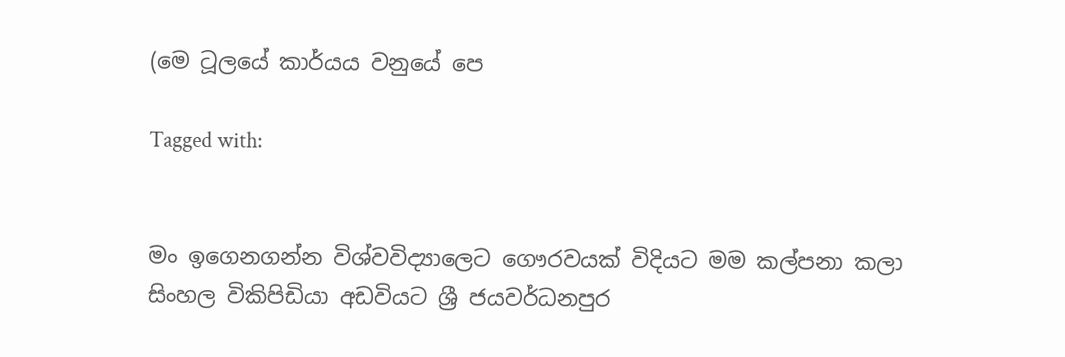(මෙ ටූලයේ කාර්යය වනුයේ පෙ

Tagged with:


මං ඉගෙනගන්න විශ්වවිද්‍යාලෙට ගෞරවයක් විදියට මම කල්පනා කලා සිංහල විකිපිඩියා අඩවියට ශ්‍රී ජයවර්ධනපුර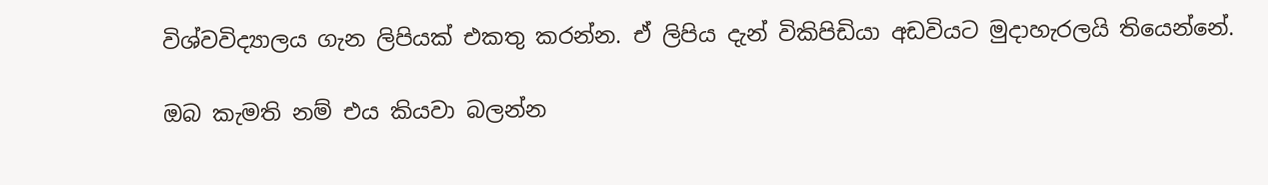විශ්වවිද්‍යාලය ගැන ලිපියක් එකතු කරන්න. ඒ ලිපිය දැන් විකිපිඩියා අඩවියට මුදාහැරලයි තියෙන්නේ.

ඔබ කැමති නම් එය කියවා බලන්න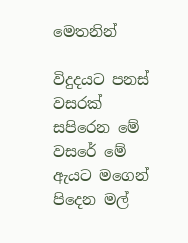මෙතනින්

විදුදයට පනස් වසරක් සපිරෙන මේ වසරේ මේ ඇයට මගෙන් පිදෙන මල්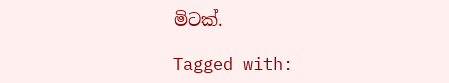මිටක්.

Tagged with: